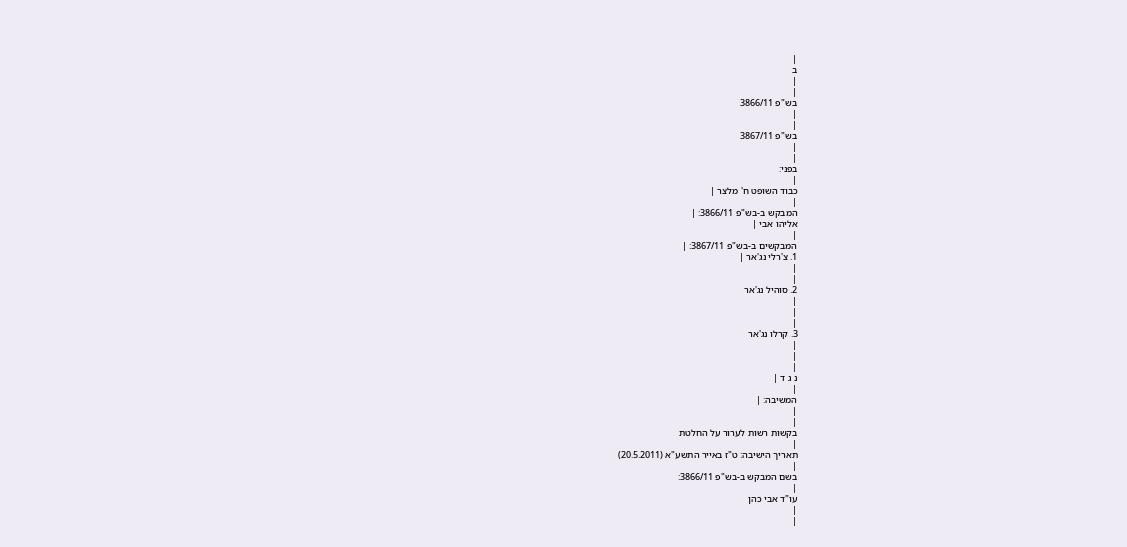|
ב
|
|
בש"פ 3866/11
|
|
בש"פ 3867/11
|
|
בפני:
|
כבוד השופט ח' מלצר |
|
המבקש ב-בש"פ 3866/11: |
אליהו אבי |
|
המבקשים ב-בש"פ 3867/11: |
1. צ'רלי נג'אר |
|
|
2. סוהיל נג'אר
|
|
|
3. קרלו נג'אר
|
|
|
נ ג ד |
|
המשיבה: |
|
|
בקשות רשות לערור על החלטת
|
תאריך הישיבה: ט"ז באייר התשע"א (20.5.2011)
|
בשם המבקש ב-בש"פ 3866/11:
|
עו"ד אבי כהן
|
|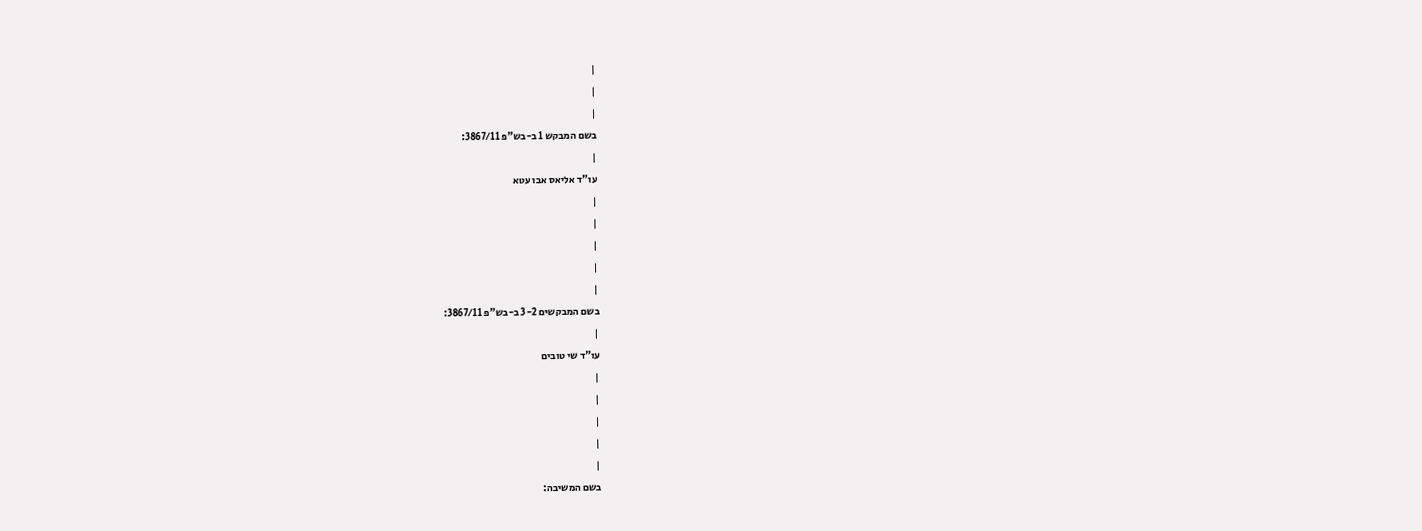|
|
|
בשם המבקש 1 ב-בש"פ 3867/11:
|
עו"ד אליאס אבו עטא
|
|
|
|
|
בשם המבקשים 3-2 ב-בש"פ 3867/11:
|
עו"ד שי טובים
|
|
|
|
|
בשם המשיבה: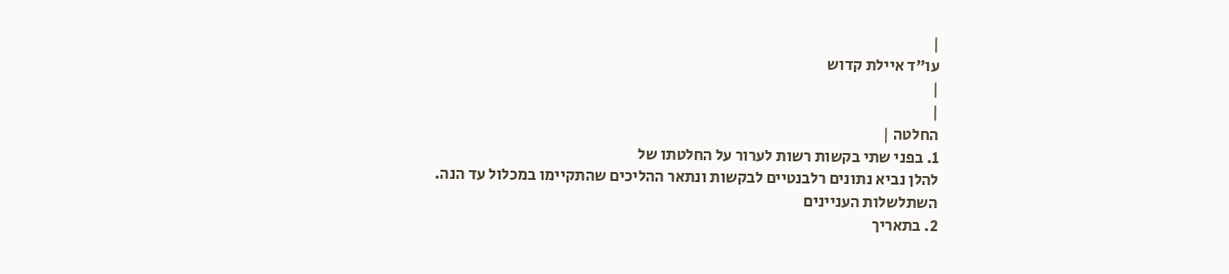|
עו"ד איילת קדוש
|
|
החלטה |
1. בפני שתי בקשות רשות לערור על החלטתו של
להלן נביא נתונים רלבנטיים לבקשות ונתאר ההליכים שהתקיימו במכלול עד הנה.
השתלשלות העניינים
2. בתאריך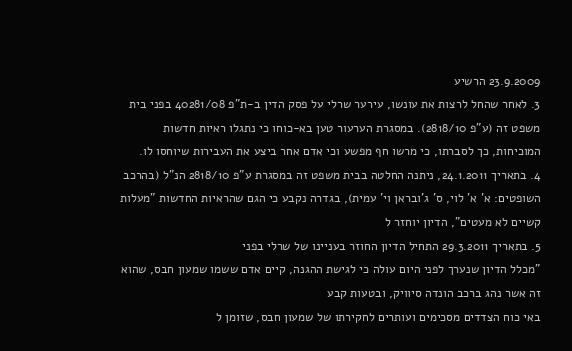23.9.2009 הרשיע
3. לאחר שהחל לרצות את עונשו, עירער שרלי על פסק הדין ב-ת"פ 40281/08 בפני בית משפט זה (ע"פ 2818/10). במסגרת הערעור טען בא-כוחו כי נתגלו ראיות חדשות המוכיחות, כך לסברתו, כי מרשו חף מפשע וכי אדם אחר ביצע את העבירות שיוחסו לו.
4. בתאריך 24.1.2011, ניתנה החלטה בבית משפט זה במסגרת ע"פ 2818/10 הנ"ל (בהרכב השופטים: א' א' לוי, ס' ג'ובראן וי' עמית), בגדרה נקבע כי הגם שהראיות החדשות "מעלות קשיים לא מעטים", הדיון יוחזר ל
5. בתאריך 29.3.2011 התחיל הדיון החוזר בעניינו של שרלי בפני
"מכלל הדיון שנערך לפני היום עולה כי לגישת ההגנה, קיים אדם ששמו שמעון חבס, שהוא זה אשר נהג ברכב הונדה סיוויק, ובטעות קבע
באי כוח הצדדים מסכימים ועותרים לחקירתו של שמעון חבס, שזומן ל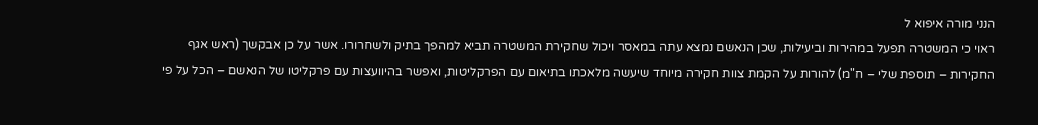הנני מורה איפוא ל
ראוי כי המשטרה תפעל במהירות וביעילות, שכן הנאשם נמצא עתה במאסר ויכול שחקירת המשטרה תביא למהפך בתיק ולשחרורו. אשר על כן אבקשך (ראש אגף החקירות – תוספת שלי – ח"מ) להורות על הקמת צוות חקירה מיוחד שיעשה מלאכתו בתיאום עם הפרקליטות, ואפשר בהיוועצות עם פרקליטו של הנאשם – הכל על פי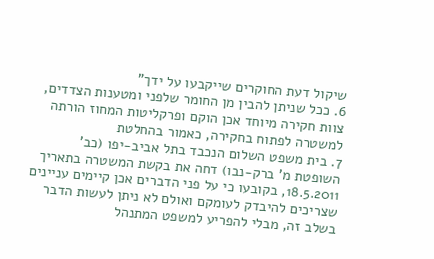שיקול דעת החוקרים שייקבעו על ידך"
6. ככל שניתן להבין מן החומר שלפני ומטענות הצדדים, צוות חקירה מיוחד אכן הוקם ופרקליטות המחוז הורתה למשטרה לפתוח בחקירה, כאמור בהחלטת
7. בית משפט השלום הנכבד בתל אביב-יפו (כב' השופטת מ' ברק-נבו) דחה את בקשת המשטרה בתאריך 18.5.2011, בקובעו כי על פני הדברים אכן קיימים עניינים שצריכים להיבדק לעומקם ואולם לא ניתן לעשות הדבר בשלב זה, מבלי להפריע למשפט המתנהל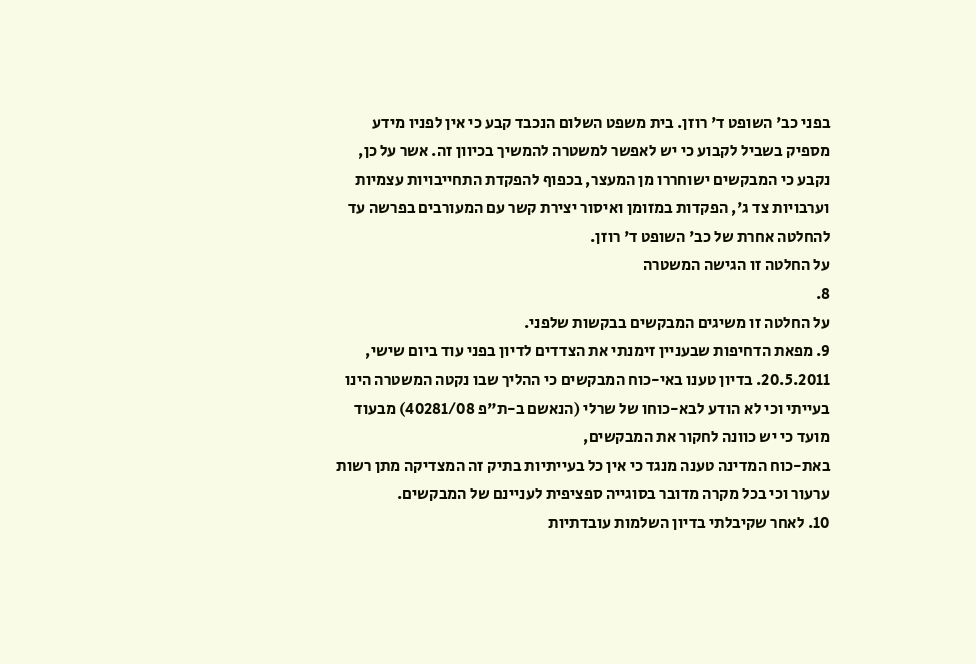בפני כב' השופט ד' רוזן. בית משפט השלום הנכבד קבע כי אין לפניו מידע מספיק בשביל לקבוע כי יש לאפשר למשטרה להמשיך בכיוון זה. אשר על כן, נקבע כי המבקשים ישוחררו מן המעצר, בכפוף להפקדת התחייבויות עצמיות וערבויות צד ג', הפקדות במזומן ואיסור יצירת קשר עם המעורבים בפרשה עד להחלטה אחרת של כב' השופט ד' רוזן.
על החלטה זו הגישה המשטרה
8.
על החלטה זו משיגים המבקשים בבקשות שלפני.
9. מפאת הדחיפות שבעניין זימנתי את הצדדים לדיון בפני עוד ביום שישי, 20.5.2011. בדיון טענו באי-כוח המבקשים כי ההליך שבו נקטה המשטרה הינו בעייתי וכי לא הודע לבא-כוחו של שרלי (הנאשם ב-ת"פ 40281/08) מבעוד מועד כי יש כוונה לחקור את המבקשים,
באת-כוח המדינה טענה מנגד כי אין כל בעייתיות בתיק זה המצדיקה מתן רשות ערעור וכי בכל מקרה מדובר בסוגייה ספציפית לעניינם של המבקשים.
10. לאחר שקיבלתי בדיון השלמות עובדתיות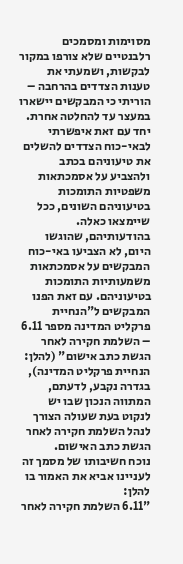מסוימות ומסמכים רלבנטיים שלא צורפו במקור לבקשות, ושמעתי את טענות הצדדים בהרחבה – הוריתי כי המבקשים יישארו במעצר עד להחלטה אחרת. יחד עם זאת איפשרתי לבאי-כוח הצדדים להשלים את טיעוניהם בכתב ולהצביע על אסמכתאות משפטיות התומכות בטיעוניהם השונים, ככל שיימצאו כאלה. בהודעותיהם, שהוגשו היום, לא הצביעו באי-כוח המבקשים על אסמכתאות משמעותיות התומכות בטיעוניהם. עם זאת הפנו המבקשים ל"הנחיית פרקליט המדינה מספר 6.11 – השלמת חקירה לאחר הגשת כתב אישום" (להלן: הנחיית פרקליט המדינה), בגדרה נקבע, לדעתם, המתווה הנכון שבו יש לנקוט בעת שעולה הצורך לנהל השלמת חקירה לאחר הגשת כתב האישום.
נוכח חשיבותו של מסמך זה לעניינו אביא את האמור בו להלן:
"6.11 השלמת חקירה לאחר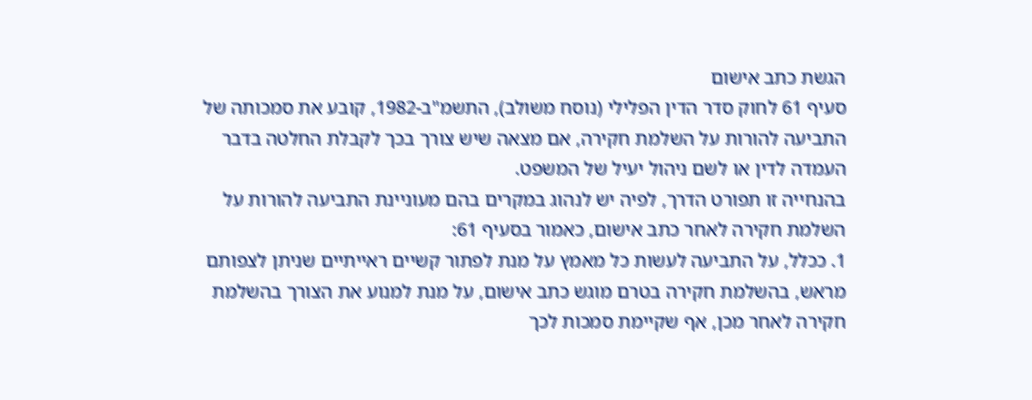הגשת כתב אישום
סעיף 61 לחוק סדר הדין הפלילי (נוסח משולב), התשמ"ב-1982, קובע את סמכותה של התביעה להורות על השלמת חקירה, אם מצאה שיש צורך בכך לקבלת החלטה בדבר העמדה לדין או לשם ניהול יעיל של המשפט.
בהנחייה זו תפורט הדרך, לפיה יש לנהוג במקרים בהם מעוניינת התביעה להורות על השלמת חקירה לאחר כתב אישום, כאמור בסעיף 61:
1. ככלל, על התביעה לעשות כל מאמץ על מנת לפתור קשיים ראייתיים שניתן לצפותם מראש, בהשלמת חקירה בטרם מוגש כתב אישום, על מנת למנוע את הצורך בהשלמת חקירה לאחר מכן, אף שקיימת סמכות לכך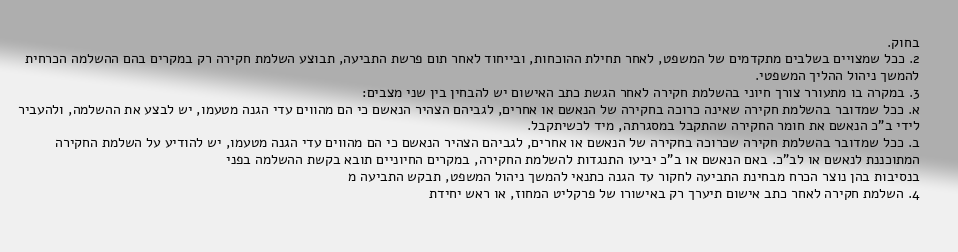בחוק.
2. ככל שמצויים בשלבים מתקדמים של המשפט, לאחר תחילת ההוכחות, ובייחוד לאחר תום פרשת התביעה, תבוצע השלמת חקירה רק במקרים בהם ההשלמה הכרחית להמשך ניהול ההליך המשפטי.
3. במקרה בו מתעורר צורך חיוני בהשלמת חקירה לאחר הגשת כתב האישום יש להבחין בין שני מצבים:
א. ככל שמדובר בהשלמת חקירה שאינה כרוכה בחקירה של הנאשם או אחרים, לגביהם הצהיר הנאשם כי הם מהווים עדי הגנה מטעמו, יש לבצע את ההשלמה, ולהעביר לידי ב"כ הנאשם את חומר החקירה שהתקבל במסגרתה, מיד לכשיתקבל.
ב. ככל שמדובר בהשלמת חקירה שכרוכה בחקירה של הנאשם או אחרים, לגביהם הצהיר הנאשם כי הם מהווים עדי הגנה מטעמו, יש להודיע על השלמת החקירה המתוכננת לנאשם או לב"כ. באם הנאשם או ב"כ יביעו התנגדות להשלמת החקירה, במקרים החיוניים תובא בקשת ההשלמה בפני
בנסיבות בהן נוצר הכרח מבחינת התביעה לחקור עד הגנה כתנאי להמשך ניהול המשפט, תבקש התביעה מ
4. השלמת חקירה לאחר כתב אישום תיערך רק באישורו של פרקליט המחוז, או ראש יחידת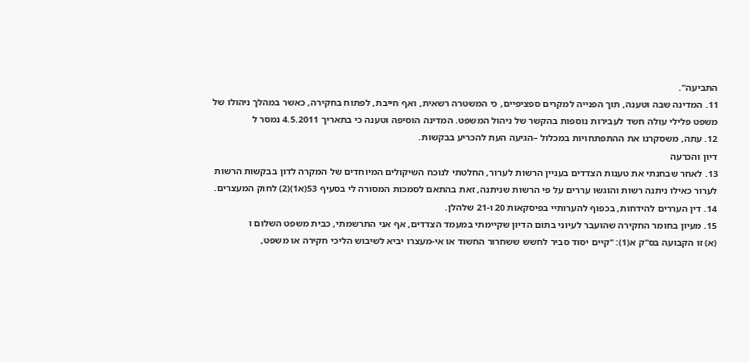התביעה".
11. המדינה שבה וטענה, תוך הפנייה למקרים ספציפיים, כי המשטרה רשאית, ואף חייבת, לפתוח בחקירה, כאשר במהלך ניהולו של משפט פלילי עולה חשד לעבירות נוספות בהקשר של ניהול המשפט. המדינה הוסיפה וטענה כי בתאריך 4.5.2011 נמסר ל
12. עתה, משסקרנו את ההתפתחויות במכלול –הגיעה העת להכריע בבקשות.
דיון והכרעה
13. לאחר שבחנתי את טענות הצדדים בעניין הרשות לערור, החלטתי לנוכח השיקולים המיוחדים של המקרה לדון בבקשות הרשות לערור כאילו ניתנה רשות והוגשו עררים על פי הרשות שניתנה, זאת בהתאם לסמכות המסורה לי בסעיף 53(א1)(2) לחוק המעצרים.
14. דין העררים להידחות, בכפוף להערותיי בפיסקאות 20 ו-21 שלהלן.
15. מעיון בחומר החקירה שהועבר לעיוני בתום הדיון שקיימתי במעמד הצדדים, אף אני התרשמתי, כבית משפט השלום ו
(א) זו הקבועה בס"ק א(1): "קיים יסוד סביר לחשש ששחרור החשוד או אי-מעצרו יביא לשיבוש הליכי חקירה או משפט,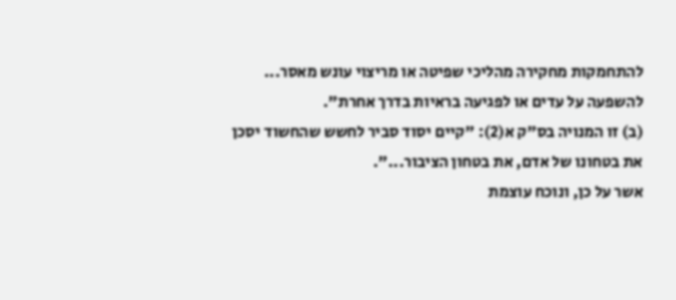להתחמקות מחקירה מהליכי שפיטה או מריצוי עונש מאסר... להשפעה על עדים או לפגיעה בראיות בדרך אחרת".
(ב) זו המנויה בס"ק א(2): "קיים יסוד סביר לחשש שהחשוד יסכן את בטחונו של אדם, את בטחון הציבור...".
אשר על כן, ונוכח עוצמת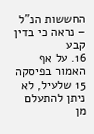החששות הנ"ל – נראה כי בדין קבע
16. על אף האמור בפיסקה 15 שלעיל, לא ניתן להתעלם מן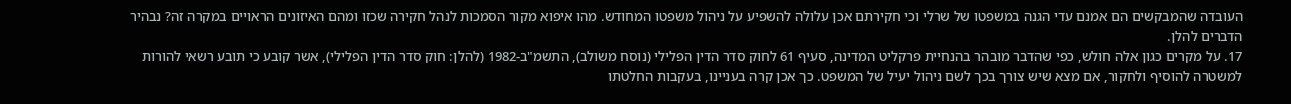העובדה שהמבקשים הם אמנם עדי הגנה במשפטו של שרלי וכי חקירתם אכן עלולה להשפיע על ניהול משפטו המחודש. מהו איפוא מקור הסמכות לנהל חקירה שכזו ומהם האיזונים הראויים במקרה זה? נבהיר הדברים להלן.
17. על מקרים כגון אלה חולש, כפי שהדבר מובהר בהנחיית פרקליט המדינה, סעיף 61 לחוק סדר הדין הפלילי (נוסח משולב), התשמ"ב-1982 (להלן: חוק סדר הדין הפלילי), אשר קובע כי תובע רשאי להורות למשטרה להוסיף ולחקור, אם מצא שיש צורך בכך לשם ניהול יעיל של המשפט. כך אכן קרה בעניינו, בעקבות החלטתו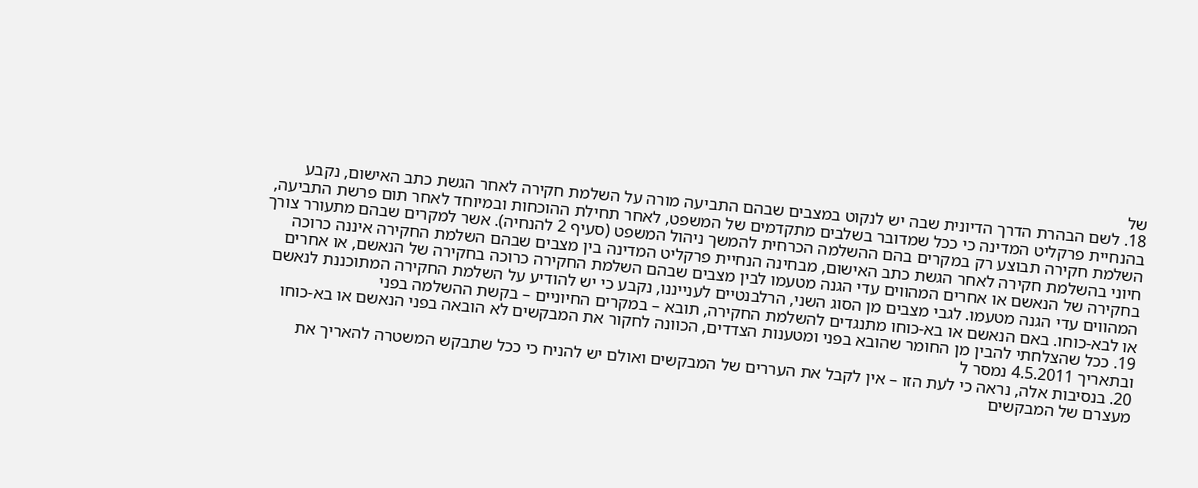של
18. לשם הבהרת הדרך הדיונית שבה יש לנקוט במצבים שבהם התביעה מורה על השלמת חקירה לאחר הגשת כתב האישום, נקבע בהנחיית פרקליט המדינה כי ככל שמדובר בשלבים מתקדמים של המשפט, לאחר תחילת ההוכחות ובמיוחד לאחר תום פרשת התביעה, השלמת חקירה תבוצע רק במקרים בהם ההשלמה הכרחית להמשך ניהול המשפט (סעיף 2 להנחיה). אשר למקרים שבהם מתעורר צורך חיוני בהשלמת חקירה לאחר הגשת כתב האישום, מבחינה הנחיית פרקליט המדינה בין מצבים שבהם השלמת החקירה איננה כרוכה בחקירה של הנאשם או אחרים המהווים עדי הגנה מטעמו לבין מצבים שבהם השלמת החקירה כרוכה בחקירה של הנאשם, או אחרים המהווים עדי הגנה מטעמו. לגבי מצבים מן הסוג השני, הרלבנטיים לענייננו, נקבע כי יש להודיע על השלמת החקירה המתוכננת לנאשם או לבא-כוחו. באם הנאשם או בא-כוחו מתנגדים להשלמת החקירה, תובא – במקרים החיוניים – בקשת ההשלמה בפני
19. ככל שהצלחתי להבין מן החומר שהובא בפני ומטענות הצדדים, הכוונה לחקור את המבקשים לא הובאה בפני הנאשם או בא-כוחו ובתאריך 4.5.2011 נמסר ל
20. בנסיבות אלה, נראה כי לעת הזו – אין לקבל את העררים של המבקשים ואולם יש להניח כי ככל שתבקש המשטרה להאריך את מעצרם של המבקשים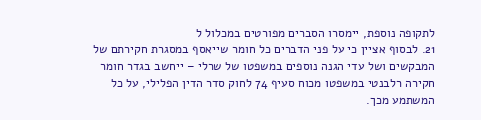לתקופה נוספת, יימסרו הסברים מפורטים במכלול ל
21. לבסוף אציין כי על פני הדברים כל חומר שייאסף במסגרת חקירתם של המבקשים ושל עדי הגנה נוספים במשפטו של שרלי – ייחשב בגדר חומר חקירה רלבנטי במשפטו מכוח סעיף 74 לחוק סדר הדין הפלילי, על כל המשתמע מכך.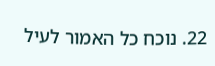22. נוכח כל האמור לעיל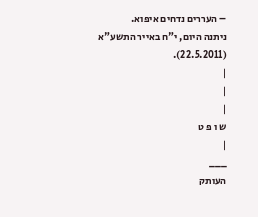– העררים נדחים איפוא.
ניתנה היום, י"ח באייר התשע"א (22.5.2011).
|
|
|
ש ו פ ט
|
___
העותק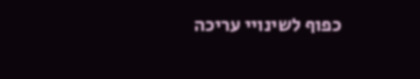כפוף לשינויי עריכה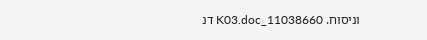וניסוח. 11038660_K03.doc דנ